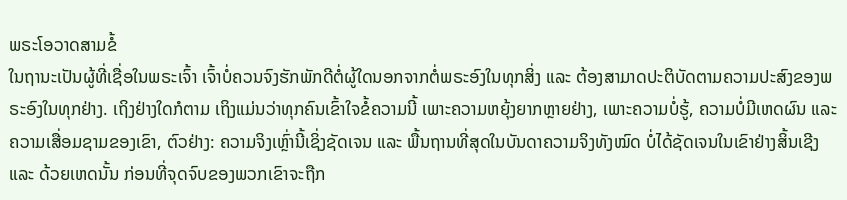ພຣະໂອວາດສາມຂໍ້
ໃນຖານະເປັນຜູ້ທີ່ເຊື່ອໃນພຣະເຈົ້າ ເຈົ້າບໍ່ຄວນຈົງຮັກພັກດີຕໍ່ຜູ້ໃດນອກຈາກຕໍ່ພຣະອົງໃນທຸກສິ່ງ ແລະ ຕ້ອງສາມາດປະຕິບັດຕາມຄວາມປະສົງຂອງພຣະອົງໃນທຸກຢ່າງ. ເຖິງຢ່າງໃດກໍຕາມ ເຖິງແມ່ນວ່າທຸກຄົນເຂົ້າໃຈຂໍ້ຄວາມນີ້ ເພາະຄວາມຫຍຸ້ງຍາກຫຼາຍຢ່າງ, ເພາະຄວາມບໍ່ຮູ້, ຄວາມບໍ່ມີເຫດຜົນ ແລະ ຄວາມເສື່ອມຊາມຂອງເຂົາ, ຕົວຢ່າງ: ຄວາມຈິງເຫຼົ່ານີ້ເຊິ່ງຊັດເຈນ ແລະ ພື້ນຖານທີ່ສຸດໃນບັນດາຄວາມຈິງທັງໝົດ ບໍ່ໄດ້ຊັດເຈນໃນເຂົາຢ່າງສິ້ນເຊີງ ແລະ ດ້ວຍເຫດນັ້ນ ກ່ອນທີ່ຈຸດຈົບຂອງພວກເຂົາຈະຖືກ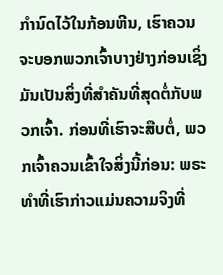ກຳນົດໄວ້ໃນກ້ອນຫີນ, ເຮົາຄວນຈະບອກພວກເຈົ້າບາງຢ່າງກ່ອນເຊິ່ງມັນເປັນສິ່ງທີ່ສໍາຄັນທີ່ສຸດຕໍ່ກັບພວກເຈົ້າ. ກ່ອນທີ່ເຮົາຈະສືບຕໍ່, ພວກເຈົ້າຄວນເຂົ້າໃຈສິ່ງນີ້ກ່ອນ: ພຣະທໍາທີ່ເຮົາກ່າວແມ່ນຄວາມຈິງທີ່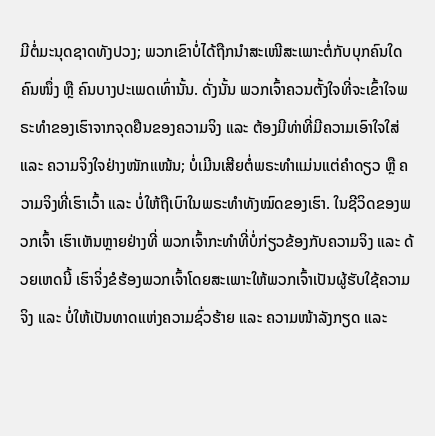ມີຕໍ່ມະນຸດຊາດທັງປວງ; ພວກເຂົາບໍ່ໄດ້ຖືກນໍາສະເໜີສະເພາະຕໍ່ກັບບຸກຄົນໃດຄົນໜຶ່ງ ຫຼື ຄົນບາງປະເພດເທົ່ານັ້ນ. ດັ່ງນັ້ນ ພວກເຈົ້າຄວນຕັ້ງໃຈທີ່ຈະເຂົ້າໃຈພຣະທໍາຂອງເຮົາຈາກຈຸດຢືນຂອງຄວາມຈິງ ແລະ ຕ້ອງມີທ່າທີ່ມີຄວາມເອົາໃຈໃສ່ ແລະ ຄວາມຈິງໃຈຢ່າງໜັກແໜ້ນ; ບໍ່ເມີນເສີຍຕໍ່ພຣະທໍາແມ່ນແຕ່ຄໍາດຽວ ຫຼື ຄວາມຈິງທີ່ເຮົາເວົ້າ ແລະ ບໍ່ໃຫ້ຖືເບົາໃນພຣະທໍາທັງໝົດຂອງເຮົາ. ໃນຊີວິດຂອງພວກເຈົ້າ ເຮົາເຫັນຫຼາຍຢ່າງທີ່ ພວກເຈົ້າກະທຳທີ່ບໍ່ກ່ຽວຂ້ອງກັບຄວາມຈິງ ແລະ ດ້ວຍເຫດນີ້ ເຮົາຈິ່ງຂໍຮ້ອງພວກເຈົ້າໂດຍສະເພາະໃຫ້ພວກເຈົ້າເປັນຜູ້ຮັບໃຊ້ຄວາມຈິງ ແລະ ບໍ່ໃຫ້ເປັນທາດແຫ່ງຄວາມຊົ່ວຮ້າຍ ແລະ ຄວາມໜ້າລັງກຽດ ແລະ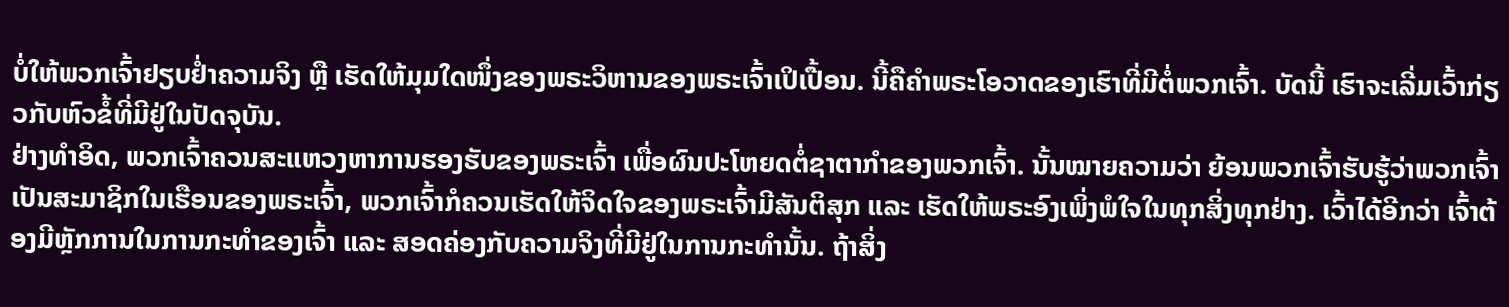ບໍ່ໃຫ້ພວກເຈົ້າຢຽບຢ່ຳຄວາມຈິງ ຫຼື ເຮັດໃຫ້ມຸມໃດໜຶ່ງຂອງພຣະວິຫານຂອງພຣະເຈົ້າເປິເປື້ອນ. ນີ້ຄືຄໍາພຣະໂອວາດຂອງເຮົາທີ່ມີຕໍ່ພວກເຈົ້າ. ບັດນີ້ ເຮົາຈະເລີ່ມເວົ້າກ່ຽວກັບຫົວຂໍ້ທີ່ມີຢູ່ໃນປັດຈຸບັນ.
ຢ່າງທໍາອິດ, ພວກເຈົ້າຄວນສະແຫວງຫາການຮອງຮັບຂອງພຣະເຈົ້າ ເພື່ອຜົນປະໂຫຍດຕໍ່ຊາຕາກໍາຂອງພວກເຈົ້າ. ນັ້ນໝາຍຄວາມວ່າ ຍ້ອນພວກເຈົ້າຮັບຮູ້ວ່າພວກເຈົ້າເປັນສະມາຊິກໃນເຮືອນຂອງພຣະເຈົ້າ, ພວກເຈົ້າກໍຄວນເຮັດໃຫ້ຈິດໃຈຂອງພຣະເຈົ້າມີສັນຕິສຸກ ແລະ ເຮັດໃຫ້ພຣະອົງເພິ່ງພໍໃຈໃນທຸກສິ່ງທຸກຢ່າງ. ເວົ້າໄດ້ອີກວ່າ ເຈົ້າຕ້ອງມີຫຼັກການໃນການກະທໍາຂອງເຈົ້າ ແລະ ສອດຄ່ອງກັບຄວາມຈິງທີ່ມີຢູ່ໃນການກະທໍານັ້ນ. ຖ້າສິ່ງ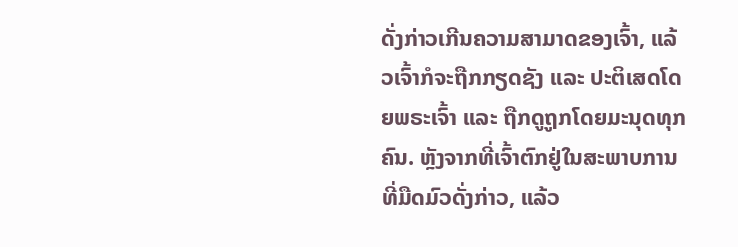ດັ່ງກ່າວເກີນຄວາມສາມາດຂອງເຈົ້າ, ແລ້ວເຈົ້າກໍຈະຖືກກຽດຊັງ ແລະ ປະຕິເສດໂດຍພຣະເຈົ້າ ແລະ ຖືກດູຖູກໂດຍມະນຸດທຸກຄົນ. ຫຼັງຈາກທີ່ເຈົ້າຕົກຢູ່ໃນສະພາບການທີ່ມືດມົວດັ່ງກ່າວ, ແລ້ວ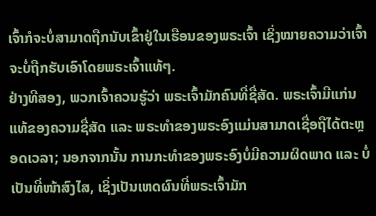ເຈົ້າກໍຈະບໍ່ສາມາດຖືກນັບເຂົ້າຢູ່ໃນເຮືອນຂອງພຣະເຈົ້າ ເຊິ່ງໝາຍຄວາມວ່າເຈົ້າຈະບໍ່ຖືກຮັບເອົາໂດຍພຣະເຈົ້າແທ້ໆ.
ຢ່າງທີສອງ, ພວກເຈົ້າຄວນຮູ້ວ່າ ພຣະເຈົ້າມັກຄົນທີ່ຊື່ສັດ. ພຣະເຈົ້າມີແກ່ນແທ້ຂອງຄວາມຊື່ສັດ ແລະ ພຣະທໍາຂອງພຣະອົງແມ່ນສາມາດເຊື່ອຖືໄດ້ຕະຫຼອດເວລາ; ນອກຈາກນັ້ນ ການກະທໍາຂອງພຣະອົງບໍ່ມີຄວາມຜິດພາດ ແລະ ບໍ່ເປັນທີ່ໜ້າສົງໄສ, ເຊິ່ງເປັນເຫດຜົນທີ່ພຣະເຈົ້າມັກ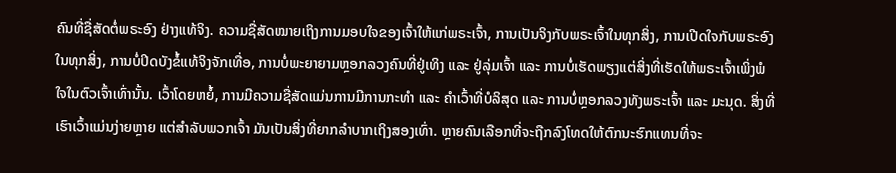ຄົນທີ່ຊື່ສັດຕໍ່ພຣະອົງ ຢ່າງແທ້ຈິງ. ຄວາມຊື່ສັດໝາຍເຖິງການມອບໃຈຂອງເຈົ້າໃຫ້ແກ່ພຣະເຈົ້າ, ການເປັນຈິງກັບພຣະເຈົ້າໃນທຸກສິ່ງ, ການເປີດໃຈກັບພຣະອົງໃນທຸກສິ່ງ, ການບໍ່ປິດບັງຂໍ້ແທ້ຈິງຈັກເທື່ອ, ການບໍ່ພະຍາຍາມຫຼອກລວງຄົນທີ່ຢູ່ເທິງ ແລະ ຢູ່ລຸ່ມເຈົ້າ ແລະ ການບໍ່ເຮັດພຽງແຕ່ສິ່ງທີ່ເຮັດໃຫ້ພຣະເຈົ້າເພິ່ງພໍໃຈໃນຕົວເຈົ້າເທົ່ານັ້ນ. ເວົ້າໂດຍຫຍໍ້, ການມີຄວາມຊື່ສັດແມ່ນການມີການກະທໍາ ແລະ ຄໍາເວົ້າທີ່ບໍລິສຸດ ແລະ ການບໍ່ຫຼອກລວງທັງພຣະເຈົ້າ ແລະ ມະນຸດ. ສິ່ງທີ່ເຮົາເວົ້າແມ່ນງ່າຍຫຼາຍ ແຕ່ສໍາລັບພວກເຈົ້າ ມັນເປັນສິ່ງທີ່ຍາກລໍາບາກເຖິງສອງເທົ່າ. ຫຼາຍຄົນເລືອກທີ່ຈະຖືກລົງໂທດໃຫ້ຕົກນະຮົກແທນທີ່ຈະ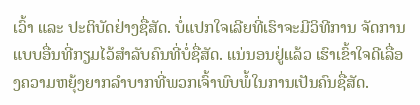ເວົ້າ ແລະ ປະຕິບັດຢ່າງຊື່ສັດ. ບໍ່ແປກໃຈເລີຍທີ່ເຮົາຈະມີວິທີການ ຈັດການແບບອື່ນທີ່ກຽມໄວ້ສໍາລັບຄົນທີ່ບໍ່ຊື່ສັດ. ແນ່ນອນຢູ່ແລ້ວ ເຮົາເຂົ້າໃຈດີເລື່ອງຄວາມຫຍຸ້ງຍາກລໍາບາກທີ່ພວກເຈົ້າພົບພໍ້ໃນການເປັນຄົນຊື່ສັດ.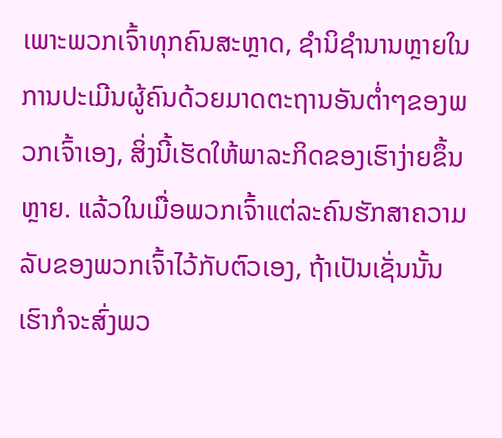ເພາະພວກເຈົ້າທຸກຄົນສະຫຼາດ, ຊໍານິຊໍານານຫຼາຍໃນການປະເມີນຜູ້ຄົນດ້ວຍມາດຕະຖານອັນຕໍ່າໆຂອງພວກເຈົ້າເອງ, ສິ່ງນີ້ເຮັດໃຫ້ພາລະກິດຂອງເຮົາງ່າຍຂຶ້ນຫຼາຍ. ແລ້ວໃນເມື່ອພວກເຈົ້າແຕ່ລະຄົນຮັກສາຄວາມລັບຂອງພວກເຈົ້າໄວ້ກັບຕົວເອງ, ຖ້າເປັນເຊັ່ນນັ້ນ ເຮົາກໍຈະສົ່ງພວ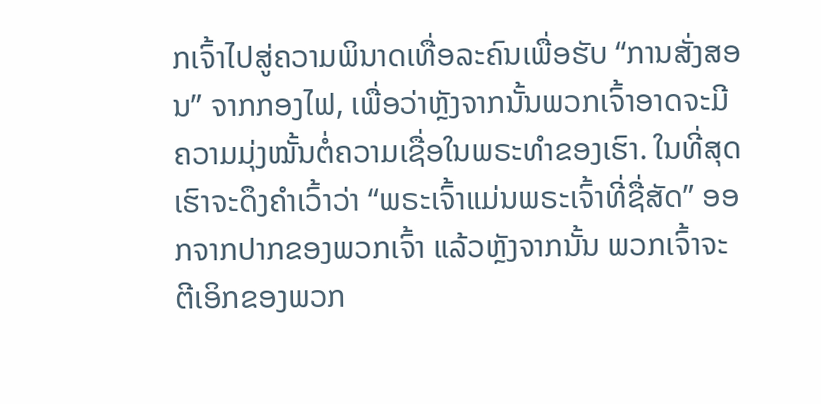ກເຈົ້າໄປສູ່ຄວາມພິນາດເທື່ອລະຄົນເພື່ອຮັບ “ການສັ່ງສອນ” ຈາກກອງໄຟ, ເພື່ອວ່າຫຼັງຈາກນັ້ນພວກເຈົ້າອາດຈະມີຄວາມມຸ່ງໝັ້ນຕໍ່ຄວາມເຊື່ອໃນພຣະທໍາຂອງເຮົາ. ໃນທີ່ສຸດ ເຮົາຈະດຶງຄໍາເວົ້າວ່າ “ພຣະເຈົ້າແມ່ນພຣະເຈົ້າທີ່ຊື່ສັດ” ອອກຈາກປາກຂອງພວກເຈົ້າ ແລ້ວຫຼັງຈາກນັ້ນ ພວກເຈົ້າຈະຕີເອິກຂອງພວກ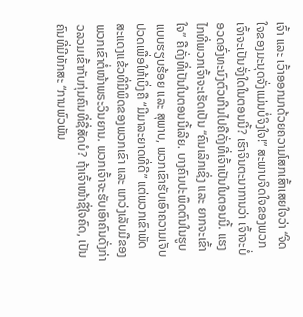ເຈົ້າ ແລະ ເວົ້າອອກມາດ້ວຍຄວາມໂສກເສົ້າເສຍໃຈວ່າ “ຈິດໃຈຂອງມະນຸດຈັ່ງແມ່ນບໍ່ຈິງໃຈ!” ສະພາບຈິດໃຈຂອງພວກເຈົ້າຈະເປັນຈັ່ງໃດໃນຕອນນີ້? ເຮົາຈິນຕະນາການວ່າ ເຈົ້າຈະບໍ່ອວດອົ່ງທະນົງຕົວເກີນໄປຄືດັ່ງທີ່ເຈົ້າເປັນໃນຕອນນີ້. ແຮງໄກທີ່ພວກເຈົ້າຈະເຮັດເປັນ “ຄົນເລິກເຊິ່ງ ແລະ ຍາກຈະເຂົ້າໃຈ” ຄືດັ່ງທີ່ເປັນໃນຕອນນີ້ເລີຍ. ບາງຄົນປະພຶດຕົນໃນຮູບແບບຮຽບຮ້ອຍ ແລະ ສຸພາບ, ພວກເຂົາຮັບເອົາຄວາມເຈັບປວດເພື່ອໃຫ້ເບິ່ງຄື “ມີມາລະຍາດທີ່ດີ” ແຕ່ພວກເຂົາພັດສະແດງແຂ້ວທີ່ມີພິດຂອງພວກເຂົາ ແລະ ແກວ່ງເລັບມືຂອງພວກເຂົາຕໍ່ໜ້າພຣະວິນຍານ. ພວກເຈົ້າຈະຮັບເອົາຄົນດັ່ງກ່າວລວມເຂົ້າກັບກຸ່ມຄົນທີ່ຊື່ສັດບໍ? ຖ້າເຈົ້າໜ້າຊື່ໃຈຄົດ, ເປັນຄົນທີ່ມີທັກສະ “ການພົວພັນ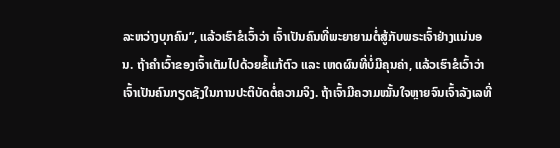ລະຫວ່າງບຸກຄົນ”, ແລ້ວເຮົາຂໍເວົ້າວ່າ ເຈົ້າເປັນຄົນທີ່ພະຍາຍາມຕໍ່ສູ້ກັບພຣະເຈົ້າຢ່າງແນ່ນອນ. ຖ້າຄໍາເວົ້າຂອງເຈົ້າເຕັມໄປດ້ວຍຂໍ້ແກ້ຕົວ ແລະ ເຫດຜົນທີ່ບໍ່ມີຄຸນຄ່າ, ແລ້ວເຮົາຂໍເວົ້າວ່າ ເຈົ້າເປັນຄົນກຽດຊັງໃນການປະຕິບັດຕໍ່ຄວາມຈິງ. ຖ້າເຈົ້າມີຄວາມໝັ້ນໃຈຫຼາຍຈົນເຈົ້າລັງເລທີ່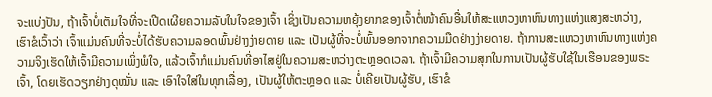ຈະແບ່ງປັນ, ຖ້າເຈົ້າບໍ່ເຕັມໃຈທີ່ຈະເປີດເຜີຍຄວາມລັບໃນໃຈຂອງເຈົ້າ ເຊິ່ງເປັນຄວາມຫຍຸ້ງຍາກຂອງເຈົ້າຕໍ່ໜ້າຄົນອື່ນໃຫ້ສະແຫວງຫາຫົນທາງແຫ່ງແສງສະຫວ່າງ, ເຮົາຂໍເວົ້າວ່າ ເຈົ້າແມ່ນຄົນທີ່ຈະບໍ່ໄດ້ຮັບຄວາມລອດພົ້ນຢ່າງງ່າຍດາຍ ແລະ ເປັນຜູ້ທີ່ຈະບໍ່ພົ້ນອອກຈາກຄວາມມືດຢ່າງງ່າຍດາຍ. ຖ້າການສະແຫວງຫາຫົນທາງແຫ່ງຄວາມຈິງເຮັດໃຫ້ເຈົ້າມີຄວາມເພິ່ງພໍໃຈ, ແລ້ວເຈົ້າກໍແມ່ນຄົນທີ່ອາໄສຢູ່ໃນຄວາມສະຫວ່າງຕະຫຼອດເວລາ. ຖ້າເຈົ້າມີຄວາມສຸກໃນການເປັນຜູ້ຮັບໃຊ້ໃນເຮືອນຂອງພຣະເຈົ້າ, ໂດຍເຮັດວຽກຢ່າງດຸໝັ່ນ ແລະ ເອົາໃຈໃສ່ໃນທຸກເລື່ອງ, ເປັນຜູ້ໃຫ້ຕະຫຼອດ ແລະ ບໍ່ເຄີຍເປັນຜູ້ຮັບ, ເຮົາຂໍ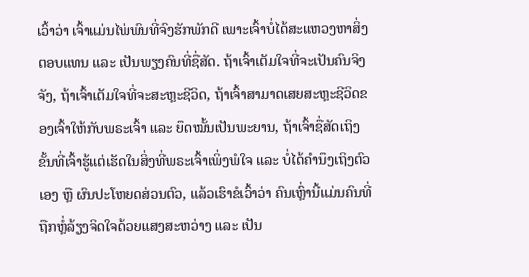ເວົ້າວ່າ ເຈົ້າແມ່ນໄພ່ພົນທີ່ຈົງຮັກພັກດີ ເພາະເຈົ້າບໍ່ໄດ້ສະແຫວງຫາສິ່ງຕອບແທນ ແລະ ເປັນພຽງຄົນທີ່ຊື່ສັດ. ຖ້າເຈົ້າເຕັມໃຈທີ່ຈະເປັນຄົນຈິງຈັງ, ຖ້າເຈົ້າເຕັມໃຈທີ່ຈະສະຫຼະຊີວິດ, ຖ້າເຈົ້າສາມາດເສຍສະຫຼະຊີວິດຂອງເຈົ້າໃຫ້ກັບພຣະເຈົ້າ ແລະ ຍຶດໝັ້ນເປັນພະຍານ, ຖ້າເຈົ້າຊື່ສັດເຖິງຂັ້ນທີ່ເຈົ້າຮູ້ແຕ່ເຮັດໃນສິ່ງທີ່ພຣະເຈົ້າເພິ່ງພໍໃຈ ແລະ ບໍ່ໄດ້ຄໍານຶງເຖິງຕົວເອງ ຫຼື ຜົນປະໂຫຍດສ່ວນຕົວ, ແລ້ວເຮົາຂໍເວົ້າວ່າ ຄົນເຫຼົ່ານີ້ແມ່ນຄົນທີ່ຖືກຫຼໍ່ລ້ຽງຈິດໃຈດ້ວຍແສງສະຫວ່າງ ແລະ ເປັນ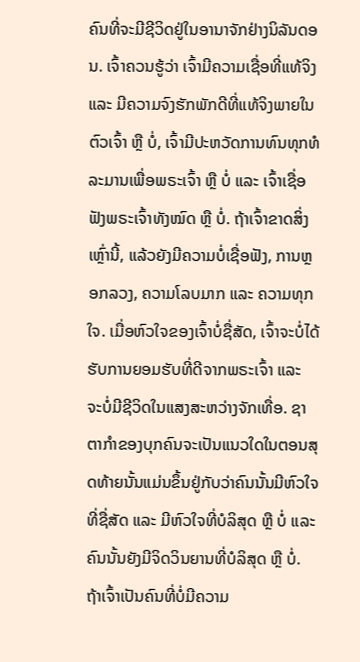ຄົນທີ່ຈະມີຊີວິດຢູ່ໃນອານາຈັກຢ່າງນິລັນດອນ. ເຈົ້າຄວນຮູ້ວ່າ ເຈົ້າມີຄວາມເຊື່ອທີ່ແທ້ຈິງ ແລະ ມີຄວາມຈົງຮັກພັກດີທີ່ແທ້ຈິງພາຍໃນຕົວເຈົ້າ ຫຼື ບໍ່, ເຈົ້າມີປະຫວັດການທົນທຸກທໍລະມານເພື່ອພຣະເຈົ້າ ຫຼື ບໍ່ ແລະ ເຈົ້າເຊື່ອຟັງພຣະເຈົ້າທັງໝົດ ຫຼື ບໍ່. ຖ້າເຈົ້າຂາດສິ່ງເຫຼົ່ານີ້, ແລ້ວຍັງມີຄວາມບໍ່ເຊື່ອຟັງ, ການຫຼອກລວງ, ຄວາມໂລບມາກ ແລະ ຄວາມທຸກໃຈ. ເມື່ອຫົວໃຈຂອງເຈົ້າບໍ່ຊື່ສັດ, ເຈົ້າຈະບໍ່ໄດ້ຮັບການຍອມຮັບທີ່ດີຈາກພຣະເຈົ້າ ແລະ ຈະບໍ່ມີຊີວິດໃນແສງສະຫວ່າງຈັກເທື່ອ. ຊາຕາກໍາຂອງບຸກຄົນຈະເປັນແນວໃດໃນຕອນສຸດທ້າຍນັ້ນແມ່ນຂຶ້ນຢູ່ກັບວ່າຄົນນັ້ນມີຫົວໃຈທີ່ຊື່ສັດ ແລະ ມີຫົວໃຈທີ່ບໍລິສຸດ ຫຼື ບໍ່ ແລະ ຄົນນັ້ນຍັງມີຈິດວິນຍານທີ່ບໍລິສຸດ ຫຼື ບໍ່. ຖ້າເຈົ້າເປັນຄົນທີ່ບໍ່ມີຄວາມ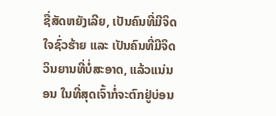ຊື່ສັດຫຍັງເລີຍ, ເປັນຄົນທີ່ມີຈິດໃຈຊົ່ວຮ້າຍ ແລະ ເປັນຄົນທີ່ມີຈິດວິນຍານທີ່ບໍ່ສະອາດ, ແລ້ວແນ່ນອນ ໃນທີ່ສຸດເຈົ້າກໍ່ຈະຕົກຢູ່ບ່ອນ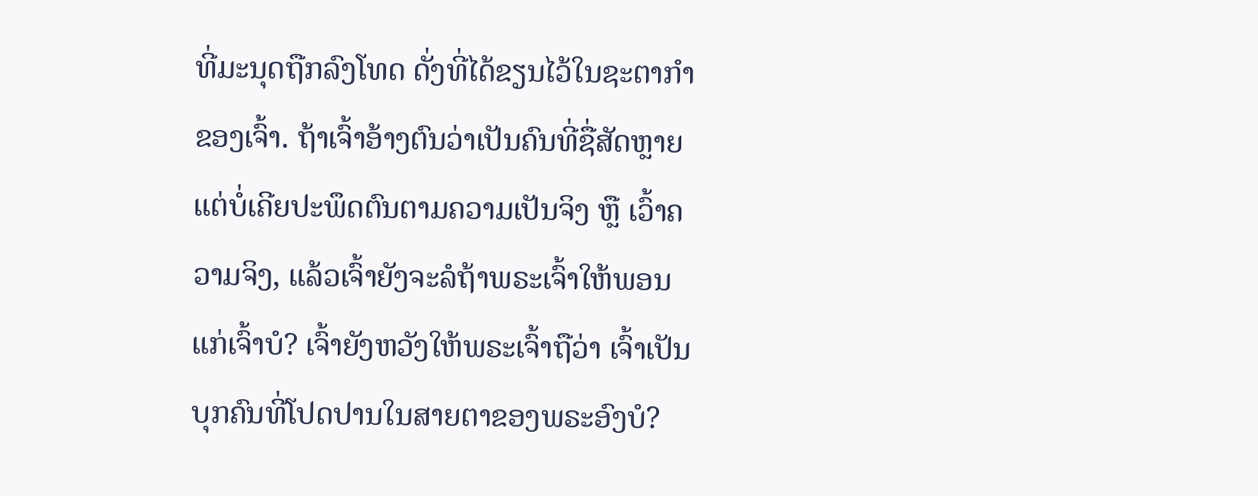ທີ່ມະນຸດຖືກລົງໂທດ ດັ່ງທີ່ໄດ້ຂຽນໄວ້ໃນຊະຕາກໍາຂອງເຈົ້າ. ຖ້າເຈົ້າອ້າງຕົນວ່າເປັນຄົນທີ່ຊື່ສັດຫຼາຍ ແຕ່ບໍ່ເຄີຍປະພຶດຕົນຕາມຄວາມເປັນຈິງ ຫຼື ເວົ້າຄວາມຈິງ, ແລ້ວເຈົ້າຍັງຈະລໍຖ້າພຣະເຈົ້າໃຫ້ພອນແກ່ເຈົ້າບໍ? ເຈົ້າຍັງຫວັງໃຫ້ພຣະເຈົ້າຖືວ່າ ເຈົ້າເປັນບຸກຄົນທີ່ໂປດປານໃນສາຍຕາຂອງພຣະອົງບໍ?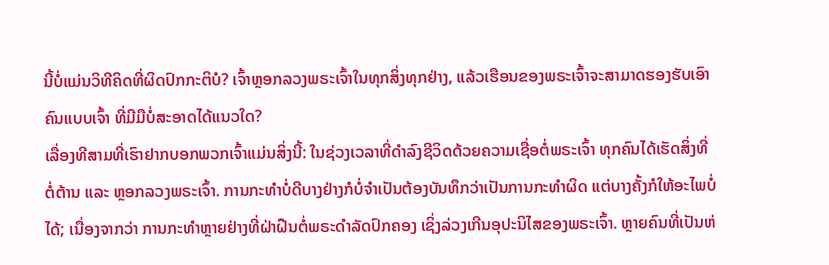ນີ້ບໍ່ແມ່ນວິທີຄິດທີ່ຜິດປົກກະຕິບໍ? ເຈົ້າຫຼອກລວງພຣະເຈົ້າໃນທຸກສິ່ງທຸກຢ່າງ, ແລ້ວເຮືອນຂອງພຣະເຈົ້າຈະສາມາດຮອງຮັບເອົາຄົນແບບເຈົ້າ ທີ່ມີມືບໍ່ສະອາດໄດ້ແນວໃດ?
ເລື່ອງທີສາມທີ່ເຮົາຢາກບອກພວກເຈົ້າແມ່ນສິ່ງນີ້: ໃນຊ່ວງເວລາທີ່ດໍາລົງຊີວິດດ້ວຍຄວາມເຊື່ອຕໍ່ພຣະເຈົ້າ ທຸກຄົນໄດ້ເຮັດສິ່ງທີ່ຕໍ່ຕ້ານ ແລະ ຫຼອກລວງພຣະເຈົ້າ. ການກະທໍາບໍ່ດີບາງຢ່າງກໍບໍ່ຈໍາເປັນຕ້ອງບັນທຶກວ່າເປັນການກະທໍາຜິດ ແຕ່ບາງຄັ້ງກໍໃຫ້ອະໄພບໍ່ໄດ້; ເນື່ອງຈາກວ່າ ການກະທໍາຫຼາຍຢ່າງທີ່ຝ່າຝືນຕໍ່ພຣະດໍາລັດປົກຄອງ ເຊິ່ງລ່ວງເກີນອຸປະນິໄສຂອງພຣະເຈົ້າ. ຫຼາຍຄົນທີ່ເປັນຫ່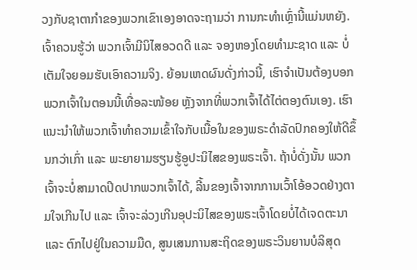ວງກັບຊາຕາກໍາຂອງພວກເຂົາເອງອາດຈະຖາມວ່າ ການກະທໍາເຫຼົ່ານີ້ແມ່ນຫຍັງ. ເຈົ້າຄວນຮູ້ວ່າ ພວກເຈົ້າມີນິໄສອວດດີ ແລະ ຈອງຫອງໂດຍທໍາມະຊາດ ແລະ ບໍ່ເຕັມໃຈຍອມຮັບເອົາຄວາມຈິງ. ຍ້ອນເຫດຜົນດັ່ງກ່າວນີ້, ເຮົາຈໍາເປັນຕ້ອງບອກພວກເຈົ້າໃນຕອນນີ້ເທື່ອລະໜ້ອຍ ຫຼັງຈາກທີ່ພວກເຈົ້າໄດ້ໄຕ່ຕອງຕົນເອງ. ເຮົາແນະນໍາໃຫ້ພວກເຈົ້າທໍາຄວາມເຂົ້າໃຈກັບເນື້ອໃນຂອງພຣະດໍາລັດປົກຄອງໃຫ້ດີຂຶ້ນກວ່າເກົ່າ ແລະ ພະຍາຍາມຮຽນຮູ້ອູປະນິໄສຂອງພຣະເຈົ້າ. ຖ້າບໍ່ດັ່ງນັ້ນ ພວກເຈົ້າຈະບໍ່ສາມາດປິດປາກພວກເຈົ້າໄດ້, ລີ້ນຂອງເຈົ້າຈາກການເວົ້າໂອ້ອວດຢ່າງຕາມໃຈເກີນໄປ ແລະ ເຈົ້າຈະລ່ວງເກີນອຸປະນິໄສຂອງພຣະເຈົ້າໂດຍບໍ່ໄດ້ເຈດຕະນາ ແລະ ຕົກໄປຢູ່ໃນຄວາມມືດ, ສູນເສນການສະຖິດຂອງພຣະວິນຍານບໍລິສຸດ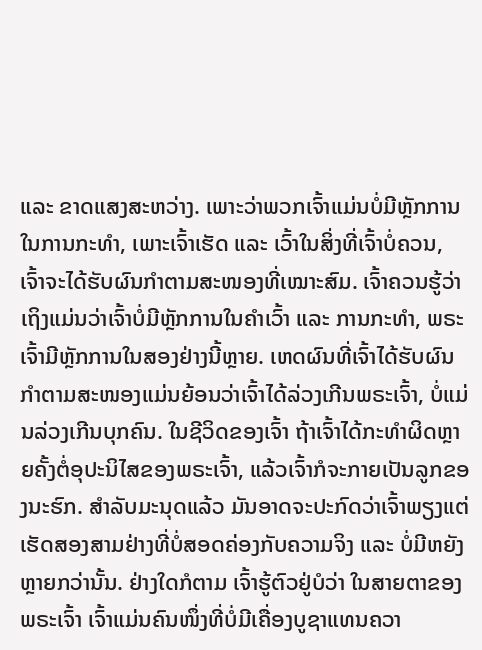ແລະ ຂາດແສງສະຫວ່າງ. ເພາະວ່າພວກເຈົ້າແມ່ນບໍ່ມີຫຼັກການໃນການກະທໍາ, ເພາະເຈົ້າເຮັດ ແລະ ເວົ້າໃນສິ່ງທີ່ເຈົ້າບໍ່ຄວນ, ເຈົ້າຈະໄດ້ຮັບຜົນກໍາຕາມສະໜອງທີ່ເໝາະສົມ. ເຈົ້າຄວນຮູ້ວ່າ ເຖິງແມ່ນວ່າເຈົ້າບໍ່ມີຫຼັກການໃນຄຳເວົ້າ ແລະ ການກະທຳ, ພຣະເຈົ້າມີຫຼັກການໃນສອງຢ່າງນີ້ຫຼາຍ. ເຫດຜົນທີ່ເຈົ້າໄດ້ຮັບຜົນກໍາຕາມສະໜອງແມ່ນຍ້ອນວ່າເຈົ້າໄດ້ລ່ວງເກີນພຣະເຈົ້າ, ບໍ່ແມ່ນລ່ວງເກີນບຸກຄົນ. ໃນຊີວິດຂອງເຈົ້າ ຖ້າເຈົ້າໄດ້ກະທຳຜິດຫຼາຍຄັ້ງຕໍ່ອຸປະນິໄສຂອງພຣະເຈົ້າ, ແລ້ວເຈົ້າກໍຈະກາຍເປັນລູກຂອງນະຮົກ. ສໍາລັບມະນຸດແລ້ວ ມັນອາດຈະປະກົດວ່າເຈົ້າພຽງແຕ່ເຮັດສອງສາມຢ່າງທີ່ບໍ່ສອດຄ່ອງກັບຄວາມຈິງ ແລະ ບໍ່ມີຫຍັງຫຼາຍກວ່ານັ້ນ. ຢ່າງໃດກໍຕາມ ເຈົ້າຮູ້ຕົວຢູ່ບໍວ່າ ໃນສາຍຕາຂອງພຣະເຈົ້າ ເຈົ້າແມ່ນຄົນໜຶ່ງທີ່ບໍ່ມີເຄື່ອງບູຊາແທນຄວາ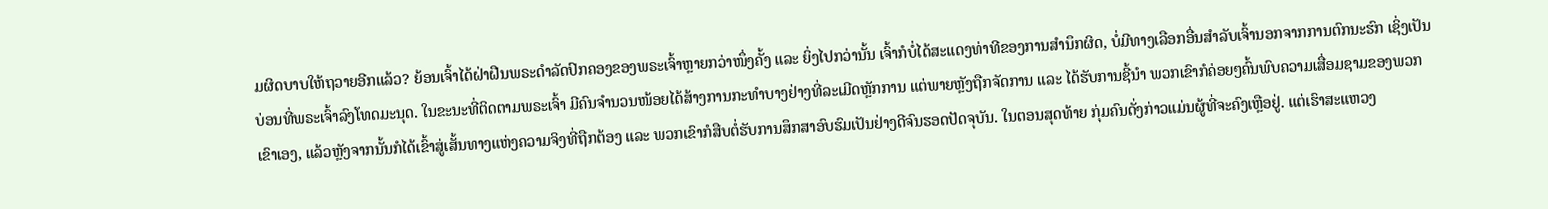ມຜິດບາບໃຫ້ຖວາຍອີກແລ້ວ? ຍ້ອນເຈົ້າໄດ້ຝ່າຝືນພຣະດໍາລັດປົກຄອງຂອງພຣະເຈົ້າຫຼາຍກວ່າໜຶ່ງຄັ້ງ ແລະ ຍິ່ງໄປກວ່ານັ້ນ ເຈົ້າກໍບໍ່ໄດ້ສະແດງທ່າທີຂອງການສໍານຶກຜິດ, ບໍ່ມີທາງເລືອກອື່ນສຳລັບເຈົ້ານອກຈາກການຕົກນະຮົກ ເຊິ່ງເປັນບ່ອນທີ່ພຣະເຈົ້າລົງໂທດມະນຸດ. ໃນຂະນະທີ່ຕິດຕາມພຣະເຈົ້າ ມີຄົນຈໍານວນໜ້ອຍໄດ້ສ້າງການກະທຳບາງຢ່າງທີ່ລະເມີດຫຼັກການ ແຕ່ພາຍຫຼັງຖືກຈັດການ ແລະ ໄດ້ຮັບການຊີ້ນໍາ ພວກເຂົາກໍຄ່ອຍໆຄົ້ນພົບຄວາມເສື່ອມຊາມຂອງພວກເຂົາເອງ, ແລ້ວຫຼັງຈາກນັ້ນກໍໄດ້ເຂົ້າສູ່ເສັ້ນທາງແຫ່ງຄວາມຈິງທີ່ຖືກຕ້ອງ ແລະ ພວກເຂົາກໍສືບຕໍ່ຮັບການສຶກສາອົບຮົມເປັນຢ່າງດີຈົນຮອດປັດຈຸບັນ. ໃນຕອນສຸດທ້າຍ ກຸ່ມຄົນດັ່ງກ່າວແມ່ນຜູ້ທີ່ຈະຄົງເຫຼືອຢູ່. ແຕ່ເຮົາສະແຫວງ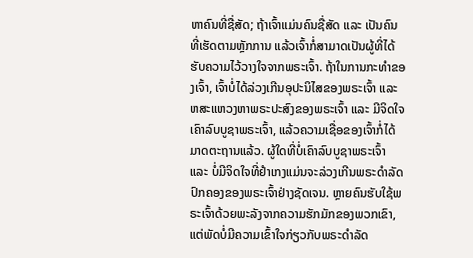ຫາຄົນທີ່ຊື່ສັດ; ຖ້າເຈົ້າແມ່ນຄົນຊື່ສັດ ແລະ ເປັນຄົນທີ່ເຮັດຕາມຫຼັກການ ແລ້ວເຈົ້າກໍ່ສາມາດເປັນຜູ້ທີ່ໄດ້ຮັບຄວາມໄວ້ວາງໃຈຈາກພຣະເຈົ້າ. ຖ້າໃນການກະທໍາຂອງເຈົ້າ, ເຈົ້າບໍ່ໄດ້ລ່ວງເກີນອຸປະນິໄສຂອງພຣະເຈົ້າ ແລະ ຫສະແຫວງຫາພຣະປະສົງຂອງພຣະເຈົ້າ ແລະ ມີຈິດໃຈເຄົາລົບບູຊາພຣະເຈົ້າ, ແລ້ວຄວາມເຊື່ອຂອງເຈົ້າກໍ່ໄດ້ມາດຕະຖານແລ້ວ. ຜູ້ໃດທີ່ບໍ່ເຄົາລົບບູຊາພຣະເຈົ້າ ແລະ ບໍ່ມີຈິດໃຈທີ່ຢໍາເກງແມ່ນຈະລ່ວງເກີນພຣະດໍາລັດປົກຄອງຂອງພຣະເຈົ້າຢ່າງຊັດເຈນ. ຫຼາຍຄົນຮັບໃຊ້ພຣະເຈົ້າດ້ວຍພະລັງຈາກຄວາມຮັກມັກຂອງພວກເຂົາ, ແຕ່ພັດບໍ່ມີຄວາມເຂົ້າໃຈກ່ຽວກັບພຣະດໍາລັດ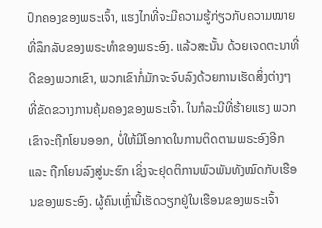ປົກຄອງຂອງພຣະເຈົ້າ, ແຮງໄກທີ່ຈະມີຄວາມຮູ້ກ່ຽວກັບຄວາມໝາຍ ທີ່ລຶກລັບຂອງພຣະທໍາຂອງພຣະອົງ. ແລ້ວສະນັ້ນ ດ້ວຍເຈດຕະນາທີ່ດີຂອງພວກເຂົາ, ພວກເຂົາກໍ່ມັກຈະຈົບລົງດ້ວຍການເຮັດສິ່ງຕ່າງໆທີ່ຂັດຂວາງການຄຸ້ມຄອງຂອງພຣະເຈົ້າ. ໃນກໍລະນີທີ່ຮ້າຍແຮງ ພວກເຂົາຈະຖືກໂຍນອອກ, ບໍ່ໃຫ້ມີໂອກາດໃນການຕິດຕາມພຣະອົງອີກ ແລະ ຖືກໂຍນລົງສູ່ນະຮົກ ເຊິ່ງຈະຢຸດຕິການພົວພັນທັງໝົດກັບເຮືອນຂອງພຣະອົງ. ຜູ້ຄົນເຫຼົ່ານີ້ເຮັດວຽກຢູ່ໃນເຮືອນຂອງພຣະເຈົ້າ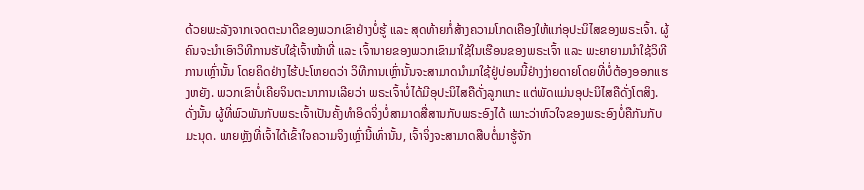ດ້ວຍພະລັງຈາກເຈດຕະນາດີຂອງພວກເຂົາຢ່າງບໍ່ຮູ້ ແລະ ສຸດທ້າຍກໍ່ສ້າງຄວາມໂກດເຄືອງໃຫ້ແກ່ອຸປະນິໄສຂອງພຣະເຈົ້າ. ຜູ້ຄົນຈະນໍາເອົາວິທີການຮັບໃຊ້ເຈົ້າໜ້າທີ່ ແລະ ເຈົ້ານາຍຂອງພວກເຂົາມາໃຊ້ໃນເຮືອນຂອງພຣະເຈົ້າ ແລະ ພະຍາຍາມນໍາໃຊ້ວິທີການເຫຼົ່ານັ້ນ ໂດຍຄິດຢ່າງໄຮ້ປະໂຫຍດວ່າ ວິທີການເຫຼົ່ານັ້ນຈະສາມາດນໍາມາໃຊ້ຢູ່ບ່ອນນີ້ຢ່າງງ່າຍດາຍໂດຍທີ່ບໍ່ຕ້ອງອອກແຮງຫຍັງ. ພວກເຂົາບໍ່ເຄີຍຈິນຕະນາການເລີຍວ່າ ພຣະເຈົ້າບໍ່ໄດ້ມີອຸປະນິໄສຄືດັ່ງລູກແກະ ແຕ່ພັດແມ່ນອຸປະນິໄສຄືດັ່ງໂຕສິງ. ດັ່ງນັ້ນ ຜູ້ທີ່ພົວພັນກັບພຣະເຈົ້າເປັນຄັ້ງທໍາອິດຈິ່ງບໍ່ສາມາດສື່ສານກັບພຣະອົງໄດ້ ເພາະວ່າຫົວໃຈຂອງພຣະອົງບໍ່ຄືກັນກັບມະນຸດ. ພາຍຫຼັງທີ່ເຈົ້າໄດ້ເຂົ້າໃຈຄວາມຈິງເຫຼົ່ານີ້ເທົ່ານັ້ນ, ເຈົ້າຈິ່ງຈະສາມາດສືບຕໍ່ມາຮູ້ຈັກ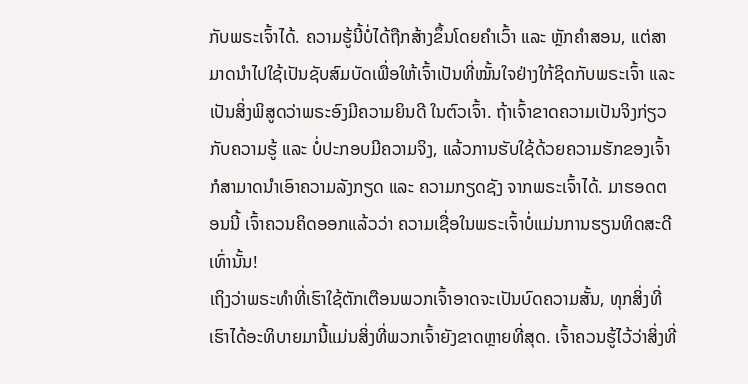ກັບພຣະເຈົ້າໄດ້. ຄວາມຮູ້ນີ້ບໍ່ໄດ້ຖືກສ້າງຂຶ້ນໂດຍຄໍາເວົ້າ ແລະ ຫຼັກຄໍາສອນ, ແຕ່ສາມາດນໍາໄປໃຊ້ເປັນຊັບສົມບັດເພື່ອໃຫ້ເຈົ້າເປັນທີ່ໝັ້ນໃຈຢ່າງໃກ້ຊິດກັບພຣະເຈົ້າ ແລະ ເປັນສິ່ງພິສູດວ່າພຣະອົງມີຄວາມຍິນດີ ໃນຕົວເຈົ້າ. ຖ້າເຈົ້າຂາດຄວາມເປັນຈິງກ່ຽວກັບຄວາມຮູ້ ແລະ ບໍ່ປະກອບມີຄວາມຈິງ, ແລ້ວການຮັບໃຊ້ດ້ວຍຄວາມຮັກຂອງເຈົ້າກໍສາມາດນໍາເອົາຄວາມລັງກຽດ ແລະ ຄວາມກຽດຊັງ ຈາກພຣະເຈົ້າໄດ້. ມາຮອດຕອນນີ້ ເຈົ້າຄວນຄິດອອກແລ້ວວ່າ ຄວາມເຊື່ອໃນພຣະເຈົ້າບໍ່ແມ່ນການຮຽນທິດສະດີເທົ່ານັ້ນ!
ເຖິງວ່າພຣະທໍາທີ່ເຮົາໃຊ້ຕັກເຕືອນພວກເຈົ້າອາດຈະເປັນບົດຄວາມສັ້ນ, ທຸກສິ່ງທີ່ເຮົາໄດ້ອະທິບາຍມານີ້ແມ່ນສິ່ງທີ່ພວກເຈົ້າຍັງຂາດຫຼາຍທີ່ສຸດ. ເຈົ້າຄວນຮູ້ໄວ້ວ່າສິ່ງທີ່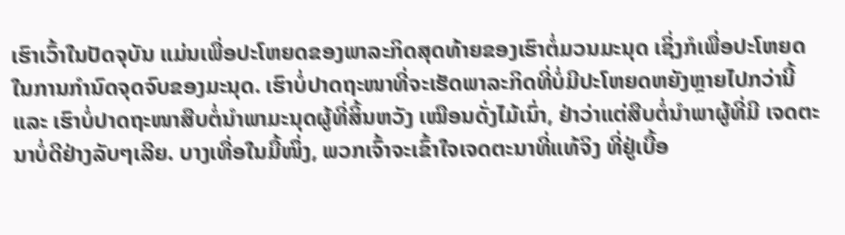ເຮົາເວົ້າໃນປັດຈຸບັນ ແມ່ນເພື່ອປະໂຫຍດຂອງພາລະກິດສຸດທ້າຍຂອງເຮົາຕໍ່ມວນມະນຸດ ເຊິ່ງກໍເພື່ອປະໂຫຍດໃນການກໍານົດຈຸດຈົບຂອງມະນຸດ. ເຮົາບໍ່ປາດຖະໜາທີ່ຈະເຮັດພາລະກິດທີ່ບໍ່ມີປະໂຫຍດຫຍັງຫຼາຍໄປກວ່ານີ້ ແລະ ເຮົາບໍ່ປາດຖະໜາສືບຕໍ່ນໍາພາມະນຸດຜູ້ທີ່ສິ້ນຫວັງ ເໝືອນດັ່ງໄມ້ເນົ່າ, ຢ່າວ່າແຕ່ສືບຕໍ່ນໍາພາຜູ້ທີ່ມີ ເຈດຕະນາບໍ່ດີຢ່າງລັບໆເລີຍ. ບາງເທື່ອໃນມື້ໜຶ່ງ, ພວກເຈົ້າຈະເຂົ້າໃຈເຈດຕະນາທີ່ແທ້ຈິງ ທີ່ຢູ່ເບື້ອ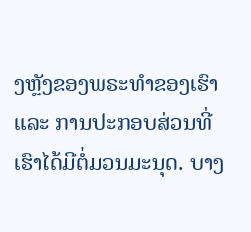ງຫຼັງຂອງພຣະທໍາຂອງເຮົາ ແລະ ການປະກອບສ່ວນທີ່ເຮົາໄດ້ມີຕໍ່ມວນມະນຸດ. ບາງ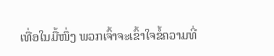ເທື່ອໃນມື້ໜຶ່ງ ພວກເຈົ້າຈະເຂົ້າໃຈຂໍ້ຄວາມທີ່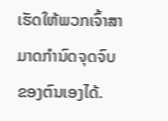ເຮັດໃຫ້ພວກເຈົ້າສາມາດກໍານົດຈຸດຈົບຂອງຕົນເອງໄດ້.